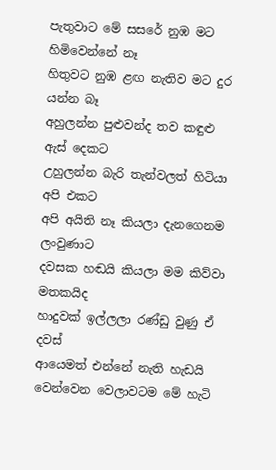පැතුවාට මේ සසරේ නුඹ මට හිමිවෙන්නේ නෑ
හිතුවට නුඹ ළඟ නැතිව මට දුර යන්න බෑ
අහුලන්න පුළුවන්ද තව කඳුළු ඇස් දෙකට
උහුලන්න බැරි තැන්වලත් හිටියා අපි එකට
අපි අයිති නෑ කියලා දැනගෙනම ලංවුණාට
දවසක හඬයි කියලා මම කිව්වා මතකයිද
හාදුවක් ඉල්ලලා රණ්ඩු වුණු ඒ දවස්
ආයෙමත් එන්නේ නැති හැඩයි
වෙන්වෙන වෙලාවටම මේ හැටි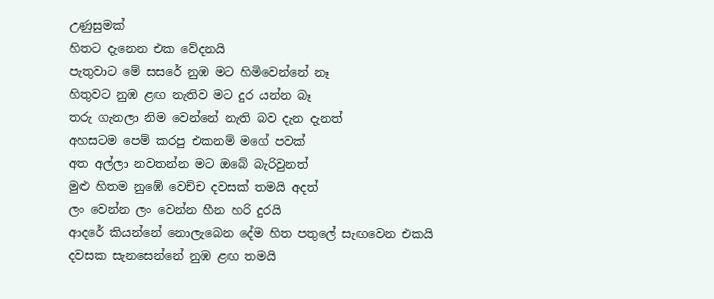උණුසුමක්
හිතට දැනෙන එක වේදනයි
පැතුවාට මේ සසරේ නුඹ මට හිමිවෙන්නේ නෑ
හිතුවට නුඹ ළඟ නැතිව මට දුර යන්න බෑ
තරු ගැනලා නිම වෙන්නේ නැති බව දැන දැනත්
අහසටම පෙම් කරපු එකනම් මගේ පවක්
අත අල්ලා නවතන්න මට ඔබේ බැරිවුනත්
මුළු හිතම නුඹේ වෙච්ච දවසක් තමයි අදත්
ලං වෙන්න ලං වෙන්න හීන හරි දුරයි
ආදරේ කියන්නේ නොලැබෙන දේම හිත පතුලේ සැඟවෙන එකයි
දවසක සැනසෙන්නේ නුඹ ළඟ තමයි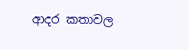ආදර කතාවල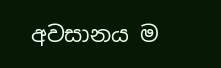අවසානය ම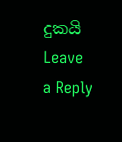දුකයි
Leave a Reply